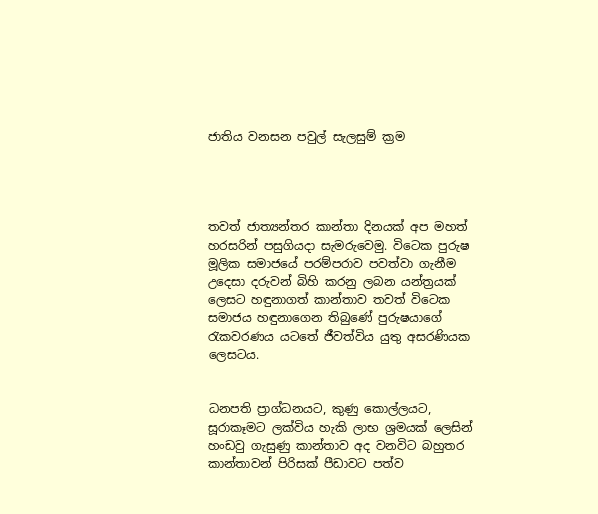ජාතිය වනසන පවුල් සැලසුම් ක්‍රම




තවත් ජාත්‍යන්තර කාන්තා දිනයක් අප මහත් හරසරින් පසුගියදා සැමරුවෙමු. විටෙක පුරුෂ මූලික සමාජයේ පරම්පරාව පවත්වා ගැනීම උදෙසා දරුවන් බිහි කරනු ලබන යන්ත්‍රයක් ලෙසට හඳුනාගත් කාන්තාව තවත් විටෙක සමාජය හඳුනාගෙන තිබුණේ පුරුෂයාගේ රැකවරණය යටතේ ජීවත්විය යුතු අසරණියක ලෙසටය.


ධනපති ප්‍රාග්ධනයට, කුණු කොල්ලයට, සූරාකෑමට ලක්විය හැකි ලාභ ශ්‍රමයක් ලෙසින් හංඩවු ගැසුණු කාන්තාව අද වනවිට බහුතර කාන්තාවන් පිරිසක් පීඩාවට පත්ව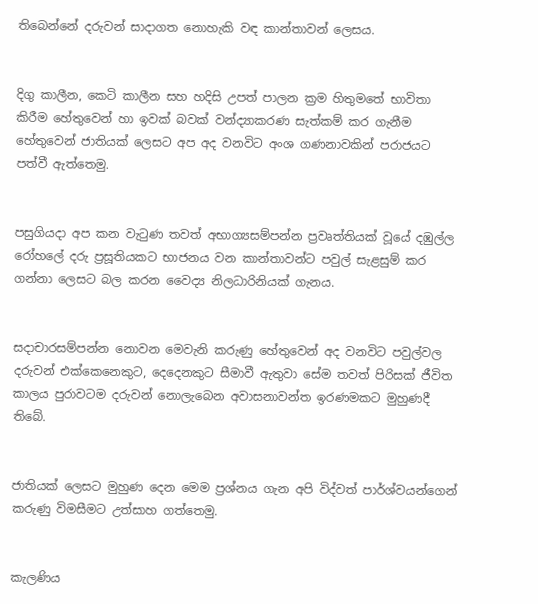තිබෙන්නේ දරුවන් සාදාගත නොහැකි වඳ කාන්තාවන් ලෙසය.


දිගු කාලීන, කෙටි කාලීන සහ හදිසි උපත් පාලන ක්‍රම හිතුමතේ භාවිතා කිරීම හේතුවෙන් හා ඉවක් බවක් වන්ද්‍යාකරණ සැත්කම් කර ගැනීම හේතුවෙන් ජාතියක් ලෙසට අප අද වනවිට අංශ ගණනාවකින් පරාජයට පත්වී ඇත්තෙමු.


පසුගියදා අප කන වැටුණ තවත් අභාග්‍යසම්පන්න ප්‍රවෘත්තියක් වූයේ දඹුල්ල රෝහලේ දරු ප්‍රසූතියකට භාජනය වන කාන්තාවන්ට පවුල් සැළසුම් කර ගන්නා ලෙසට බල කරන වෛද්‍ය නිලධාරිනියක් ගැනය.


සදාචාරසම්පන්න නොවන මෙවැනි කරුණු හේතුවෙන් අද වනවිට පවුල්වල දරුවන් එක්කෙනෙකුට, දෙදෙනකුට සීමාවී ඇතුවා සේම තවත් පිරිසක් ජීවිත කාලය පුරාවටම දරුවන් නොලැබෙන අවාසනාවන්ත ඉරණමකට මුහුණදී තිබේ.


ජාතියක් ලෙසට මුහුණ දෙන මෙම ප්‍රශ්නය ගැන අපි විද්වත් පාර්ශ්වයන්ගෙන් කරුණු විමසීමට උත්සාහ ගත්තෙමු.


කැලණිය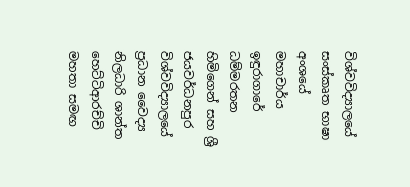විශ්වවිද්‍යාලයේ සංස්කෘත භාෂා අංශයේ මහාචාර්ය ඉඳුරාගාරේ ධම්මරතන හිමිගෙන් සහ ශ්‍රී ජයවර්ධනපුර විශ්වවිද්‍යාලයේ ප්‍රධාන වෛද්‍ය නිලධාරි ශාන්ත හෙට්ටිආරච්චි මහතා සමඟ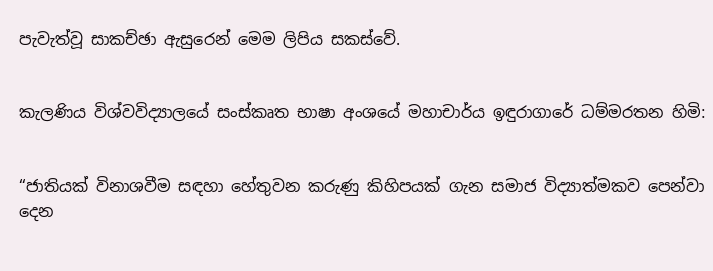පැවැත්වූ සාකච්ඡා ඇසුරෙන් මෙම ලිපිය සකස්වේ.


කැලණිය විශ්වවිද්‍යාලයේ සංස්කෘත භාෂා අංශයේ මහාචාර්ය ඉඳුරාගාරේ ධම්මරතන හිමි:


“ජාතියක් විනාශවීම සඳහා හේතුවන කරුණු කිහිපයක් ගැන සමාජ විද්‍යාත්මකව පෙන්වා දෙන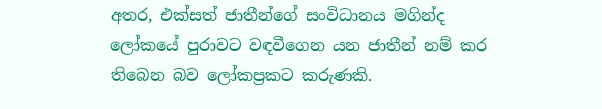අතර, එක්සත් ජාතීන්ගේ සංවිධානය මගින්ද ලෝකයේ පුරාවට වඳවීගෙන යන ජාතීන් නම් කර තිබෙන බව ලෝකප්‍රකට කරුණකි.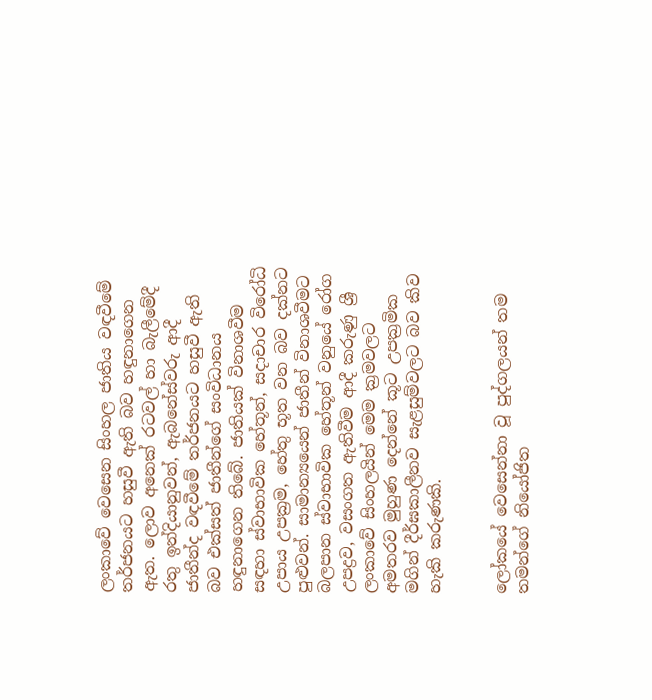ලංකාවේ වෙසෙන සිංහල ජාතිය වඳවීමේ තර්ජනයට හසුවී ඇති බව හඳුනාගෙන ඇත. ලොව අනෙක් රටවල් හා බැලීමේදී රතු ඉන්දියානුවන්, ඇබනේස්වරු ආදී ජාතීන්ද වඳවීමේ තර්ජනයට හසුවී ඇති බව එක්සත් ජාතීන්ගේ සංවිධානය හඳුනාගෙන තිබේ. ජාතියක් විනාශවීම සඳහා ස්වාභාවික හේතූන්, සදාචාර විරෝධි උපාය උපක්‍රම, හේතු භූත වන බව දක්නට පුළුවන්. සාමාන්‍යයෙන් ජාතීන් විනාශවීමට බලපාන ස්වාභාවික හේතූන් වනුයේ රෝග උපද්‍රව, වසංගත ඇතිවීම ආදී කරුණු ශ්‍රී ලංකාවේ සිංහලයින් මෙම ක්‍රමවලට අමතරව මුහුණ දෙන්නේ කූට උපක්‍රමික මගින් දීර්ඝකාලීනව සැළසුම්වලට බව කිව හැකි කරුණකි.


ලෝකයේ වෙසෙන්නා වූ පුද්ගලයන් තම තමන්ගේ නියෝජිත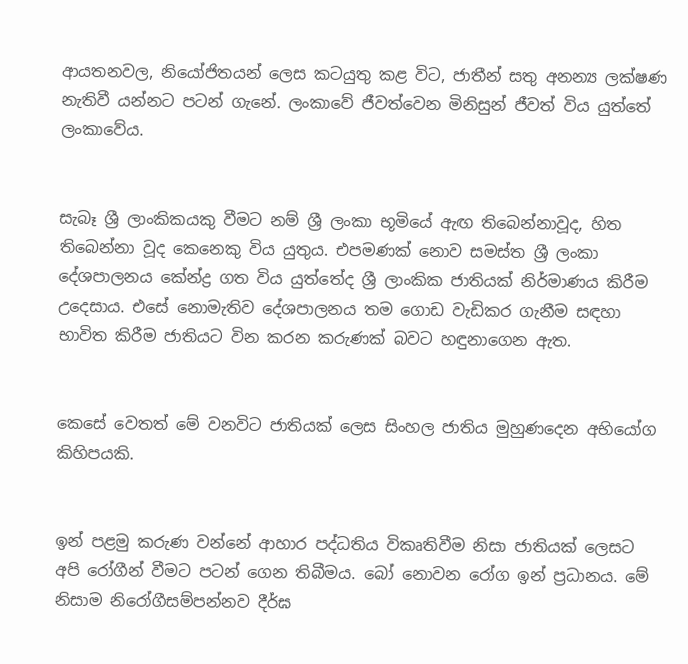ආයතනවල, නියෝජිතයන් ලෙස කටයුතු කළ විට, ජාතීන් සතු අනන්‍ය ලක්ෂණ නැතිවී යන්නට පටන් ගැනේ. ලංකාවේ ජීවත්වෙන මිනිසුන් ජීවත් විය යුත්තේ ලංකාවේය.


සැබෑ ශ්‍රී ලාංකිකයකු වීමට නම් ශ්‍රී ලංකා භූමියේ ඇඟ තිබෙන්නාවූද, හිත තිබෙන්නා වූද කෙනෙකු විය යුතුය. එපමණක් නොව සමස්ත ශ්‍රී ලංකා දේශපාලනය කේන්ද්‍ර ගත විය යුත්තේද ශ්‍රී ලාංකික ජාතියක් නිර්මාණය කිරීම උදෙසාය. එසේ නොමැතිව දේශපාලනය තම ගොඩ වැඩිකර ගැනීම සඳහා භාවිත කිරීම ජාතියට වින කරන කරුණක් බවට හඳුනාගෙන ඇත.


කෙසේ වෙතත් මේ වනවිට ජාතියක් ලෙස සිංහල ජාතිය මුහුණදෙන අභියෝග කිහිපයකි.


ඉන් පළමු කරුණ වන්නේ ආහාර පද්ධතිය විකෘතිවීම නිසා ජාතියක් ලෙසට අපි රෝගීන් වීමට පටන් ගෙන තිබීමය. බෝ නොවන රෝග ඉන් ප්‍රධානය. මේ නිසාම නිරෝගීසම්පන්නව දීර්ඝ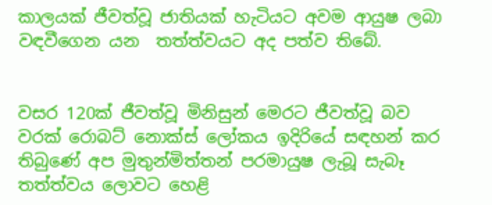කාලයක් ජීවත්වූ ජාතියක් හැටියට අවම ආයුෂ ලබා වඳවීගෙන යන  තත්ත්වයට අද පත්ව තිබේ.


වසර 120ක් ජීවත්වූ මිනිසුන් මෙරට ජීවත්වූ බව වරක් රොබට් නොක්ස් ලෝකය ඉදිරියේ සඳහන් කර තිබුණේ අප මුතුන්මිත්තන් පරමායුෂ ලැබූ සැබෑ තත්ත්වය ලොවට හෙළි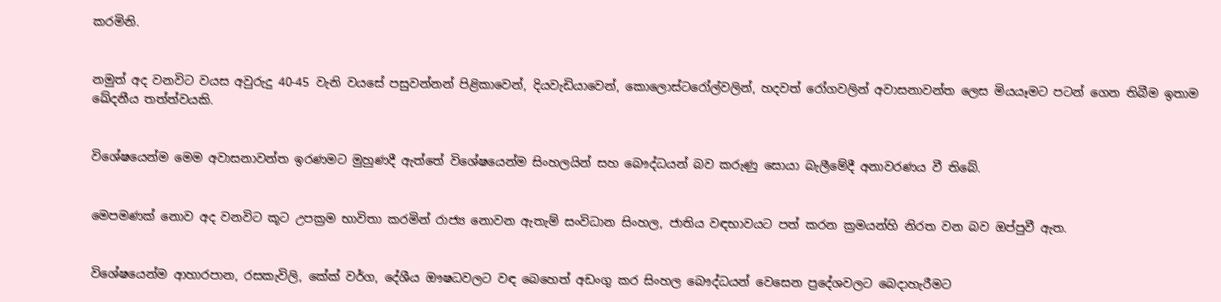කරමිනි.


නමුත් අද වනවිට වයස අවුරුදු 40-45 වැනි වයසේ පසුවන්නන් පිළිකාවෙන්, දියවැඩියාවෙන්, කොලොස්ටරෝල්වලින්, හදවත් රෝගවලින් අවාසනාවන්ත ලෙස මියයෑමට පටන් ගෙන තිබීම ඉතාම ඛේදනීය තත්ත්වයකි.


විශේෂයෙන්ම මෙම අවාසනාවන්ත ඉරණමට මුහුණදී ඇත්තේ විශේෂයෙන්ම සිංහලයින් සහ බෞද්ධයන් බව කරුණු සොයා බැලීමේදී අනාවරණය වී තිබේ.


මෙපමණක් නොව අද වනවිට කූට උපක්‍රම භාවිතා කරමින් රාජ්‍ය නොවන ඇතැම් සංවිධාන සිංහල, ජාතිය වඳභාවයට පත් කරන ක්‍රමයන්හි නිරත වන බව ඔප්පුවී ඇත.


විශේෂයෙන්ම ආහාරපාන, රසකැවිලි, කේක් වර්ග, දේශීය ඖෂධවලට වඳ බෙහෙත් අඩංගු කර සිංහල බෞද්ධයන් වෙසෙන ප්‍රදේශවලට බෙදාහැරීමට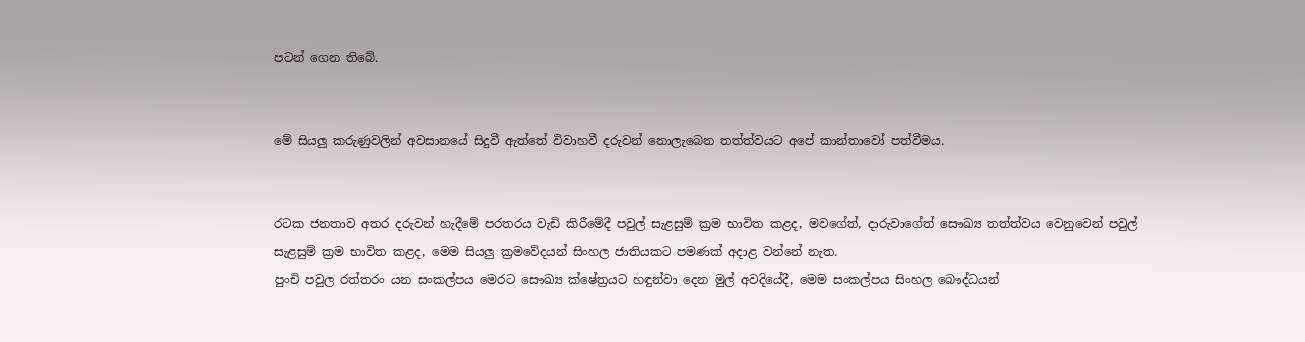පටන් ගෙන තිබේ.


මේ සියලු කරුණුවලින් අවසානයේ සිදුවී ඇත්තේ විවාහවී දරුවන් නොලැබෙන තත්ත්වයට අපේ කාන්තාවෝ පත්වීමය.


රටක ජනතාව අතර දරුවන් හැදීමේ පරතරය වැඩි කිරීමේදී පවුල් සැළසුම් ක්‍රම භාවිත කළද, මවගේත්, දාරුවාගේත් සෞඛ්‍ය තත්ත්වය වෙනුවෙන් පවුල් සැළසුම් ක්‍රම භාවිත කළද, මෙම සියලු ක්‍රමවේදයන් සිංහල ජාතියකට පමණක් අදාළ වන්නේ නැත.
පුංචි පවුල රත්තරං යන සංකල්පය මෙරට සෞඛ්‍ය ක්ෂේත්‍රයට හඳුන්වා දෙන මුල් අවදියේදී, මෙම සංකල්පය සිංහල බෞද්ධයන්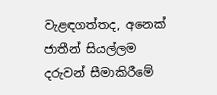වැළඳගත්තද, අනෙක් ජාතීන් සියල්ලම දරුවන් සීමාකිරීමේ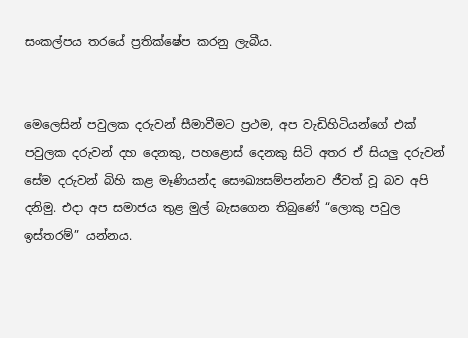සංකල්පය තරයේ ප්‍රතික්ෂේප කරනු ලැබීය.


මෙලෙසින් පවුලක දරුවන් සීමාවීමට ප්‍රථම, අප වැඩිහිටියන්ගේ එක් පවුලක දරුවන් දහ දෙනකු, පහළොස් දෙනකු සිටි අතර ඒ සියලු දරුවන් සේම දරුවන් බිහි කළ මෑණියන්ද සෞඛ්‍යසම්පන්නව ජීවත් වූ බව අපි දනිමු. එදා අප සමාජය තුළ මුල් බැසගෙන තිබුණේ “ලොකු පවුල ඉස්තරම්” යන්නය.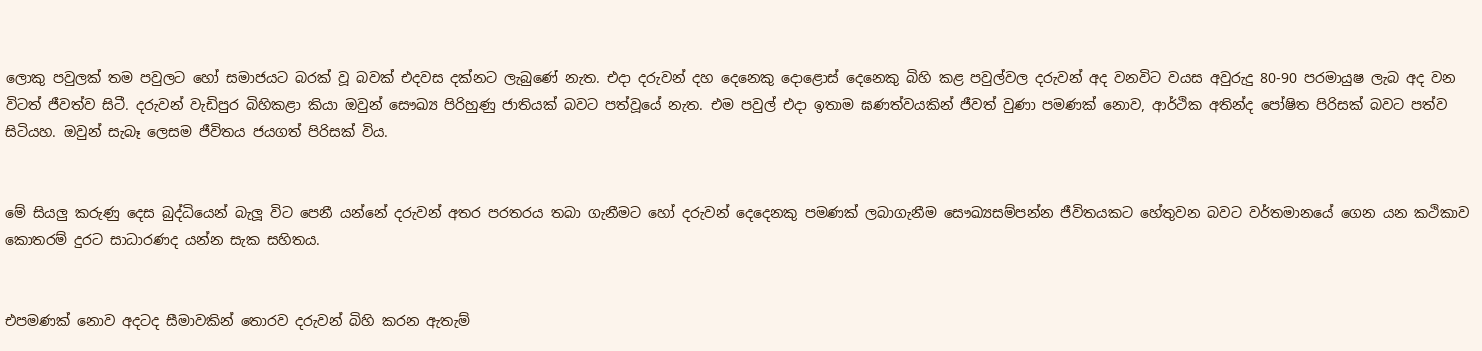ලොකු පවුලක් තම පවුලට හෝ සමාජයට බරක් වූ බවක් එදවස දක්නට ලැබුණේ නැත. එදා දරුවන් දහ දෙනෙකු දොළොස් දෙනෙකු බිහි කළ පවුල්වල දරුවන් අද වනවිට වයස අවුරුදු 80-90 පරමායුෂ ලැබ අද වන විටත් ජීවත්ව සිටී. දරුවන් වැඩිපුර බිහිකළා කියා ඔවුන් සෞඛ්‍ය පිරිහුණු ජාතියක් බවට පත්වූයේ නැත. එම පවුල් එදා ඉතාම ඝණත්වයකින් ජීවත් වුණා පමණක් නොව, ආර්ථික අතින්ද පෝෂිත පිරිසක් බවට පත්ව සිටියහ. ඔවුන් සැබෑ ලෙසම ජීවිතය ජයගත් පිරිසක් විය.


මේ සියලු කරුණු දෙස බුද්ධියෙන් බැලූ විට පෙනී යන්නේ දරුවන් අතර පරතරය තබා ගැනීමට හෝ දරුවන් දෙදෙනකු පමණක් ලබාගැනීම සෞඛ්‍යසම්පන්න ජීවිතයකට හේතුවන බවට වර්තමානයේ ගෙන යන කථිකාව කොතරම් දුරට සාධාරණද යන්න සැක සහිතය.


එපමණක් නොව අදටද සීමාවකින් තොරව දරුවන් බිහි කරන ඇතැම්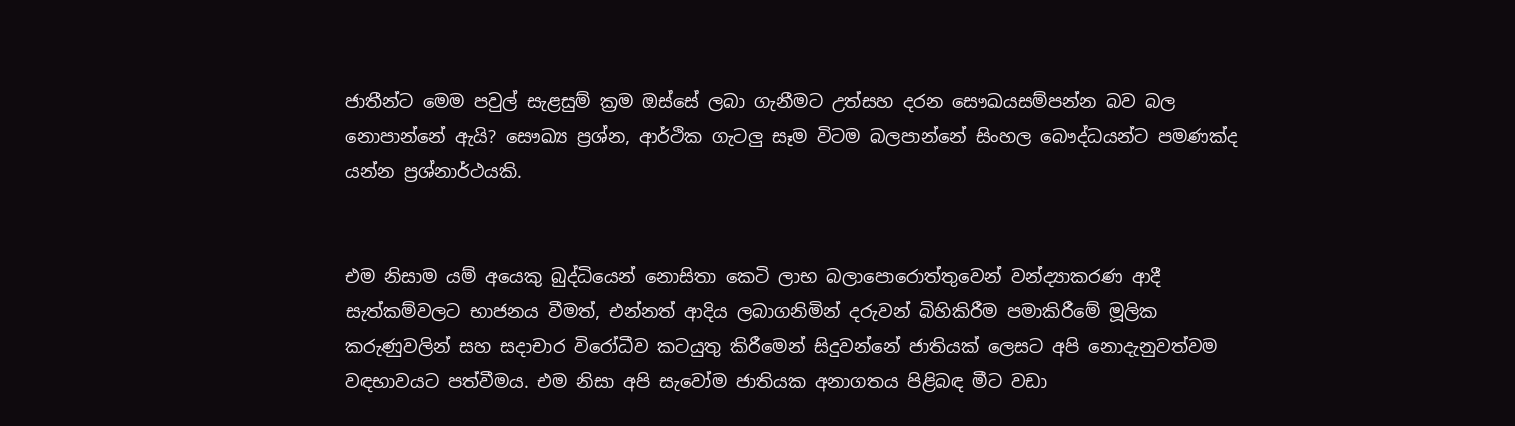ජාතීන්ට මෙම පවුල් සැළසුම් ක්‍රම ඔස්සේ ලබා ගැනීමට උත්සහ දරන සෞඛයසම්පන්න බව බල නොපාන්නේ ඇයි? සෞඛ්‍ය ප්‍රශ්න, ආර්ථික ගැටලු සෑම විටම බලපාන්නේ සිංහල බෞද්ධයන්ට පමණක්ද යන්න ප්‍රශ්නාර්ථයකි.


එම නිසාම යම් අයෙකු බුද්ධියෙන් නොසිතා කෙටි ලාභ බලාපොරොත්තුවෙන් වන්ද්‍යාකරණ ආදී සැත්කම්වලට භාජනය වීමත්, එන්නත් ආදිය ලබාගනිමින් දරුවන් බිහිකිරීම පමාකිරීමේ මූලික කරුණුවලින් සහ සදාචාර විරෝධීව කටයුතු කිරීමෙන් සිදුවන්නේ ජාතියක් ලෙසට අපි නොදැනුවත්වම වඳභාවයට පත්වීමය. එම නිසා අපි සැවෝම ජාතියක අනාගතය පිළිබඳ මීට වඩා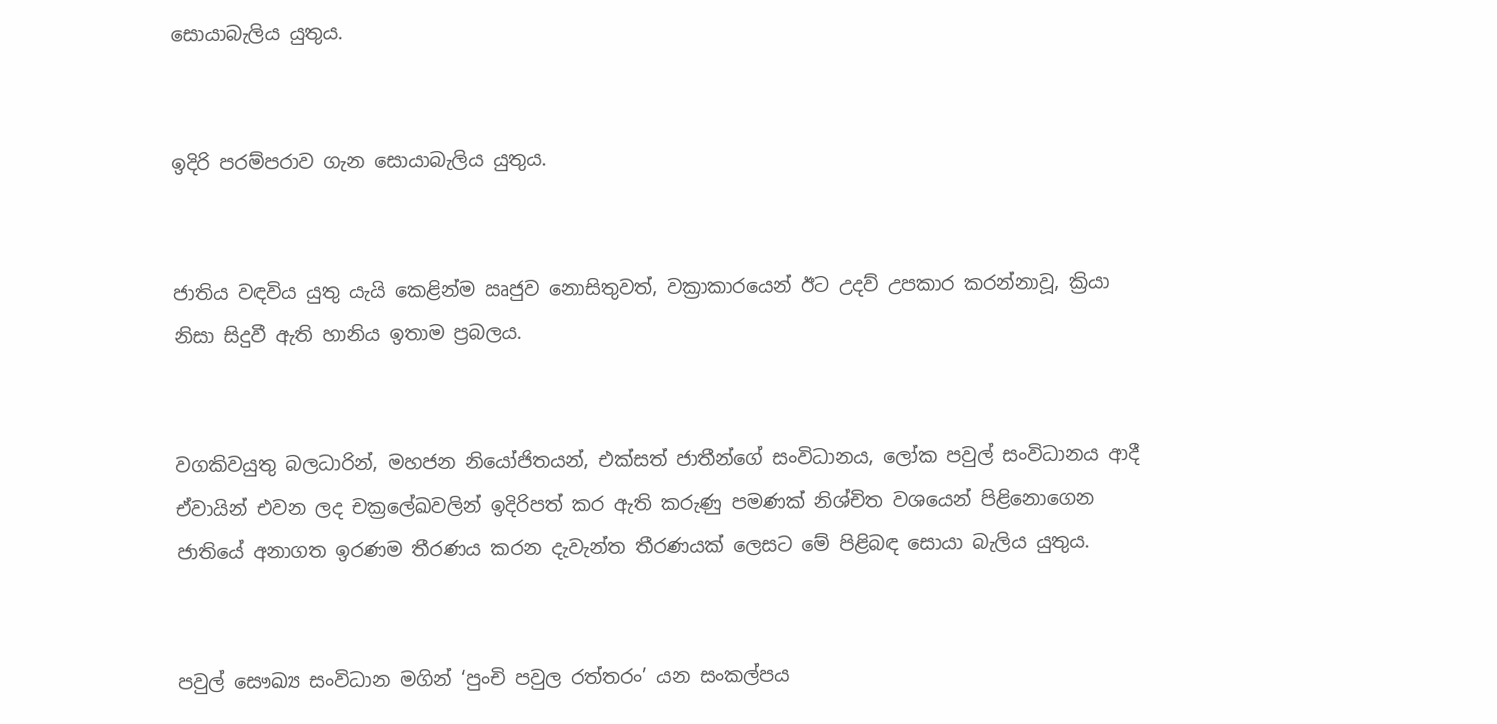සොයාබැලිය යුතුය.


ඉදිරි පරම්පරාව ගැන සොයාබැලිය යුතුය.


ජාතිය වඳවිය යුතු යැයි කෙළින්ම ඍජුව නොසිතුවත්, වක්‍රාකාරයෙන් ඊට උදව් උපකාර කරන්නාවූ, ක්‍රියා නිසා සිදුවී ඇති හානිය ඉතාම ප්‍රබලය.


වගකිවයුතු බලධාරින්, මහජන නියෝජිතයන්, එක්සත් ජාතීන්ගේ සංවිධානය, ලෝක පවුල් සංවිධානය ආදී ඒවායින් එවන ලද චක්‍රලේඛවලින් ඉදිරිපත් කර ඇති කරුණු පමණක් නිශ්චිත වශයෙන් පිළිනොගෙන ජාතියේ අනාගත ඉරණම තීරණය කරන දැවැන්ත තීරණයක් ලෙසට මේ පිළිබඳ සොයා බැලිය යුතුය.


පවුල් සෞඛ්‍ය සංවිධාන මගින් ‘පුංචි පවුල රත්තරං’ යන සංකල්පය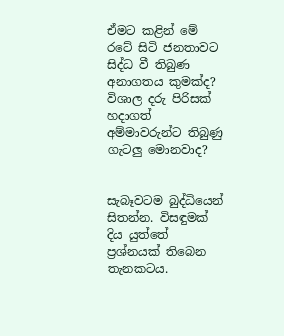ඒමට කළින් මේ රටේ සිටි ජනතාවට සිද්ධ වී තිබුණ අනාගතය කුමක්ද? විශාල දරු පිරිසක් හදාගත් අම්මාවරුන්ට තිබුණු ගැටලු මොනවාද?


සැබෑවටම බුද්ධියෙන් සිතන්න. විසඳුමක් දිය යුත්තේ ප්‍රශ්නයක් තිබෙන තැනකටය.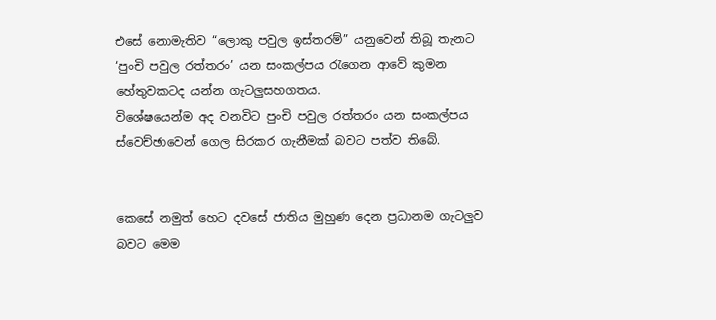එසේ නොමැතිව “ලොකු පවුල ඉස්තරම්” යනුවෙන් තිබූ තැනට ‘පුංචි පවුල රත්තරං’ යන සංකල්පය රැගෙන ආවේ කුමන හේතුවකටද යන්න ගැටලුසහගතය.
විශේෂයෙන්ම අද වනවිට පුංචි පවුල රත්තරං යන සංකල්පය ස්වෙච්ඡාවෙන් ගෙල සිරකර ගැනීමක් බවට පත්ව තිබේ.


කෙසේ නමුත් හෙට දවසේ ජාතිය මුහුණ දෙන ප්‍රධානම ගැටලුව බවට මෙම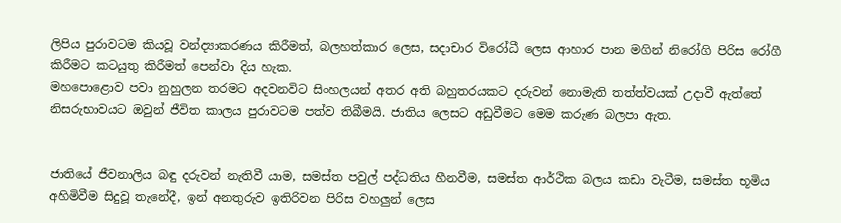ලිපිය පුරාවටම කියවූ වන්ද්‍යාකරණය කිරීමත්, බලහත්කාර ලෙස, සදාචාර විරෝධී ලෙස ආහාර පාන මගින් නිරෝගි පිරිස රෝගී කිරීමට කටයුතු කිරීමත් පෙන්වා දිය හැක.
මහපොළොව පවා නුහුලන තරමට අදවනවිට සිංහලයන් අතර අති බහුතරයකට දරුවන් නොමැති තත්ත්වයක් උදාවී ඇත්තේ නිසරුභාවයට ඔවුන් ජීවිත කාලය පුරාවටම පත්ව තිබීමයි. ජාතිය ලෙසට අඩුවීමට මෙම කරුණ බලපා ඇත.


ජාතියේ ජීවනාලිය බඳු දරුවන් නැතිවී යාම, සමස්ත පවුල් පද්ධතිය හීනවීම, සමස්ත ආර්ථික බලය කඩා වැටීම, සමස්ත භූමිය අහිමිවීම සිදුවූ තැනේදී, ඉන් අනතුරුව ඉතිරිවන පිරිස වහලුන් ලෙස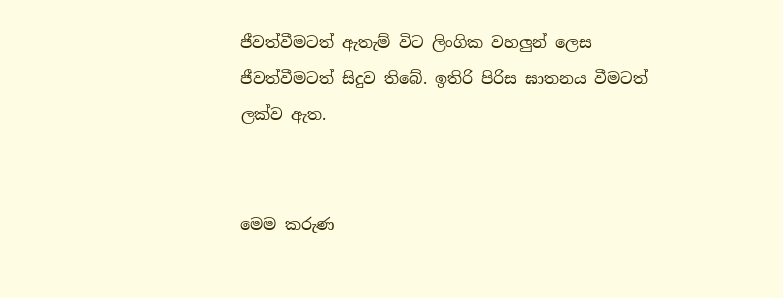ජීවත්වීමටත් ඇතැම් විට ලිංගික වහලුන් ලෙස ජීවත්වීමටත් සිදුව තිබේ. ඉතිරි පිරිස ඝාතනය වීමටත් ලක්ව ඇත.


මෙම කරුණ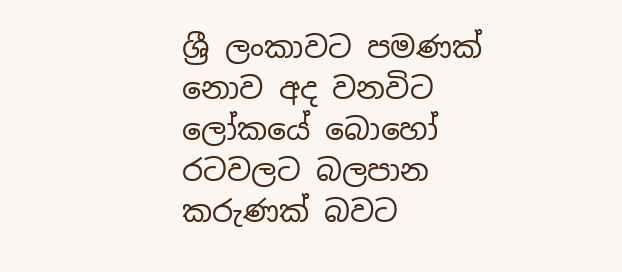ශ්‍රී ලංකාවට පමණක් නොව අද වනවිට ලෝකයේ බොහෝ රටවලට බලපාන කරුණක් බවට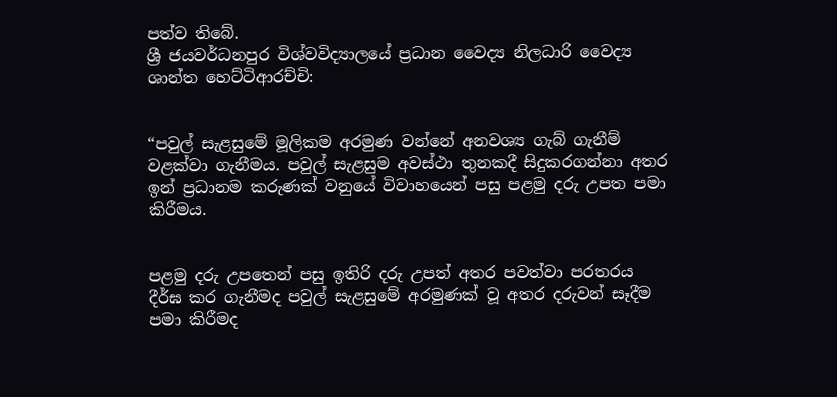පත්ව තිබේ.
ශ්‍රී ජයවර්ධනපුර විශ්වවිද්‍යාලයේ ප්‍රධාන වෛද්‍ය නිලධාරි වෛද්‍ය ශාන්ත හෙට්ටිආරච්චි:


“පවුල් සැළසුමේ මූලිකම අරමුණ වන්නේ අනවශ්‍ය ගැබ් ගැනීම් වළක්වා ගැනීමය. පවුල් සැළසුම අවස්ථා තුනකදී සිදුකරගන්නා අතර ඉන් ප්‍රධානම කරුණක් වනුයේ විවාහයෙන් පසු පළමු දරු උපත පමා කිරීමය.


පළමු දරු උපතෙන් පසු ඉතිරි දරු උපත් අතර පවත්වා පරතරය දීර්ඝ කර ගැනීමද පවුල් සැළසුමේ අරමුණක් වූ අතර දරුවන් සෑදීම පමා කිරීමද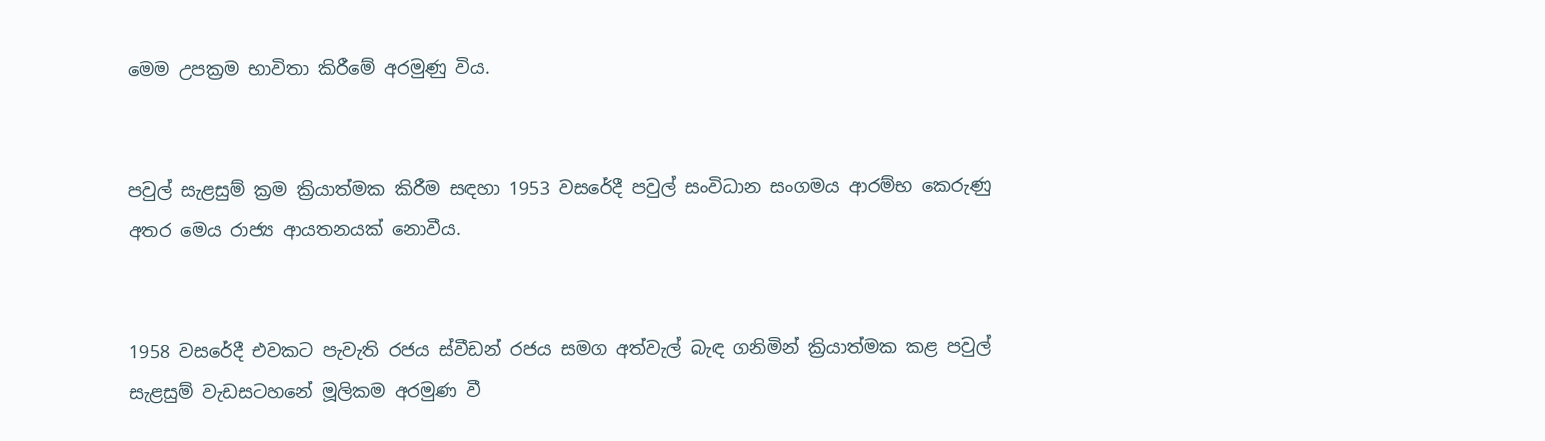මෙම උපක්‍රම භාවිතා කිරීමේ අරමුණු විය.


පවුල් සැළසුම් ක්‍රම ක්‍රියාත්මක කිරීම සඳහා 1953 වසරේදී පවුල් සංවිධාන සංගමය ආරම්භ කෙරුණු අතර මෙය රාජ්‍ය ආයතනයක් නොවීය.


1958 වසරේදී එවකට පැවැති රජය ස්වීඩන් රජය සමග අත්වැල් බැඳ ගනිමින් ක්‍රියාත්මක කළ පවුල් සැළසුම් වැඩසටහනේ මූලිකම අරමුණ වී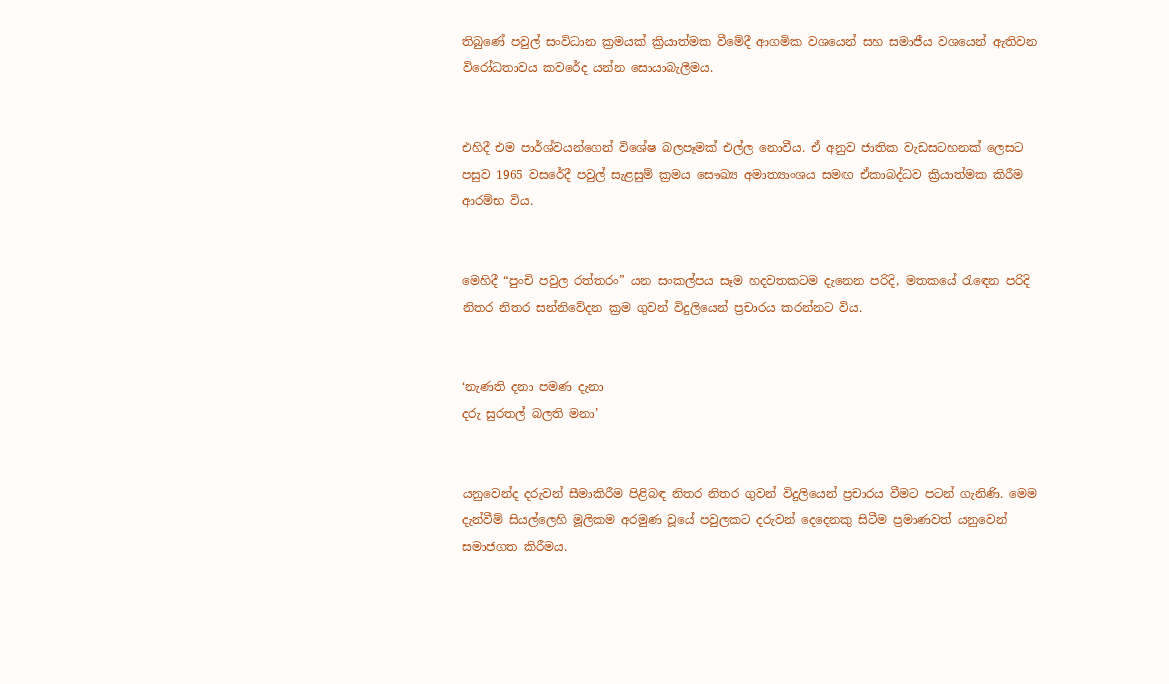තිබුණේ පවුල් සංවිධාන ක්‍රමයක් ක්‍රියාත්මක වීමේදී ආගමික වශයෙන් සහ සමාජීය වශයෙන් ඇතිවන විරෝධතාවය කවරේද යන්න සොයාබැලීමය.


එහිදී එම පාර්ශ්වයන්ගෙන් විශේෂ බලපෑමක් එල්ල නොවීය. ඒ අනුව ජාතික වැඩසටහනක් ලෙසට පසුව 1965 වසරේදී පවුල් සැළසුම් ක්‍රමය සෞඛ්‍ය අමාත්‍යාංශය සමඟ ඒකාබද්ධව ක්‍රියාත්මක කිරීම ආරම්භ විය.


මෙහිදී “පුංචි පවුල රත්තරං” යන සංකල්පය සෑම හදවතකටම දැනෙන පරිදි, මතකයේ රැඳෙන පරිදි නිතර නිතර සන්නිවේදන ක්‍රම ගුවන් විදුලියෙන් ප්‍රචාරය කරන්නට විය.


‘නැණති දනා පමණ දැනා
දරු සුරතල් බලති මනා’


යනුවෙන්ද දරුවන් සීමාකිරීම පිළිබඳ නිතර නිතර ගුවන් විදුලියෙන් ප්‍රචාරය වීමට පටන් ගැනිණි. මෙම දැන්වීම් සියල්ලෙහි මූලිකම අරමුණ වූයේ පවුලකට දරුවන් දෙදෙනකු සිටීම ප්‍රමාණවත් යනුවෙන් සමාජගත කිරීමය.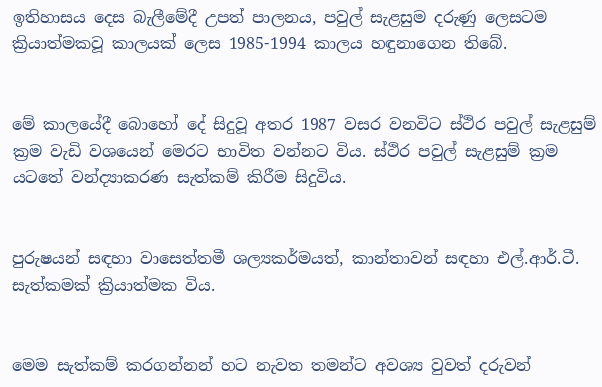ඉතිහාසය දෙස බැලීමේදී උපත් පාලනය, පවුල් සැළසුම දරුණු ලෙසටම ක්‍රියාත්මකවූ කාලයක් ලෙස 1985-1994 කාලය හඳුනාගෙන තිබේ.


මේ කාලයේදී බොහෝ දේ සිදුවූ අතර 1987 වසර වනවිට ස්ථිර පවුල් සැළසුම් ක්‍රම වැඩි වශයෙන් මෙරට භාවිත වන්නට විය. ස්ථිර පවුල් සැළසුම් ක්‍රම යටතේ වන්ද්‍යාකරණ සැත්කම් කිරීම සිදුවිය.


පුරුෂයන් සඳහා වාසෙත්තමී ශල්‍යකර්මයත්, කාන්තාවන් සඳහා එල්.ආර්.ටී. සැත්කමක් ක්‍රියාත්මක විය.


මෙම සැත්කම් කරගන්නන් හට නැවත තමන්ට අවශ්‍ය වුවත් දරුවන්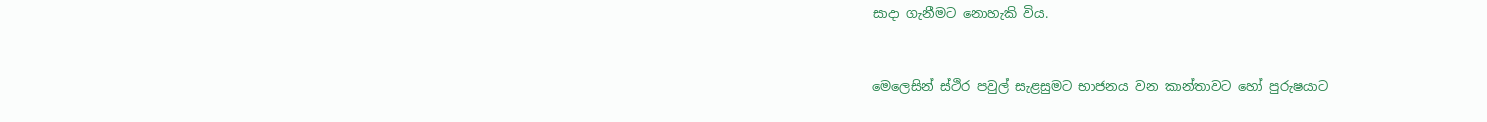සාදා ගැනීමට නොහැකි විය.


මෙලෙසින් ස්ථිර පවුල් සැළසුමට භාජනය වන කාන්තාවට හෝ පුරුෂයාට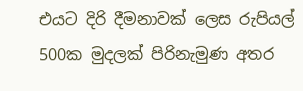එයට දිරි දීමනාවක් ලෙස රුපියල් 500ක මුදලක් පිරිනැමුණ අතර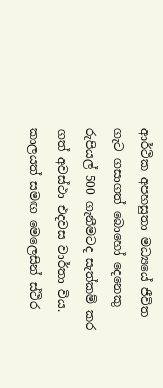ආර්ථික අපහසුතා මධ්‍යයේ ජීවිත ගැට ගසාගත් බොහෝ දෙනෙකු රුපියල් 500 ගැනීමටද සැත්කම් කර ගත් අවස්ථා එදවස වාර්තා විය. කාලයත් සමඟ මෙලෙසින් ස්ථිර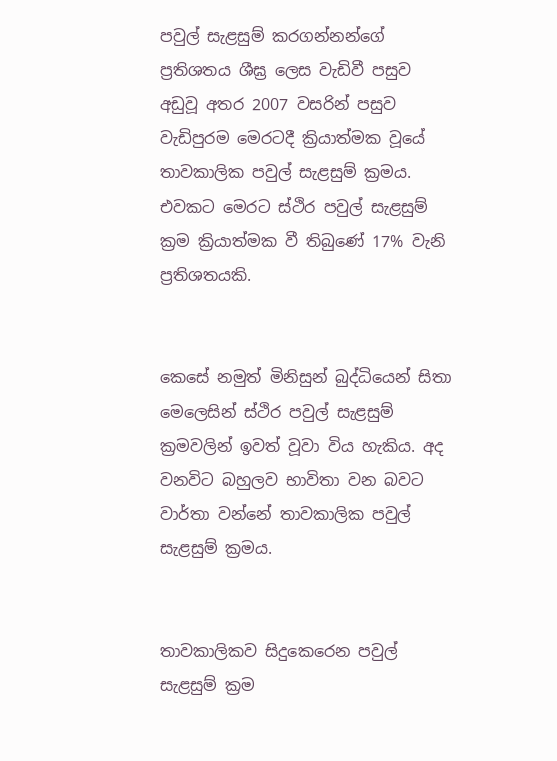පවුල් සැළසුම් කරගන්නන්ගේ ප්‍රතිශතය ශීඝ්‍ර ලෙස වැඩිවී පසුව අඩුවූ අතර 2007 වසරින් පසුව වැඩිපුරම මෙරටදී ක්‍රියාත්මක වූයේ තාවකාලික පවුල් සැළසුම් ක්‍රමය. එවකට මෙරට ස්ථිර පවුල් සැළසුම් ක්‍රම ක්‍රියාත්මක වී තිබුණේ 17% වැනි ප්‍රතිශතයකි.


කෙසේ නමුත් මිනිසුන් බුද්ධියෙන් සිතා මෙලෙසින් ස්ථිර පවුල් සැළසුම් ක්‍රමවලින් ඉවත් වූවා විය හැකිය. අද වනවිට බහුලව භාවිතා වන බවට වාර්තා වන්නේ තාවකාලික පවුල් සැළසුම් ක්‍රමය.


තාවකාලිකව සිදුකෙරෙන පවුල් සැළසුම් ක්‍රම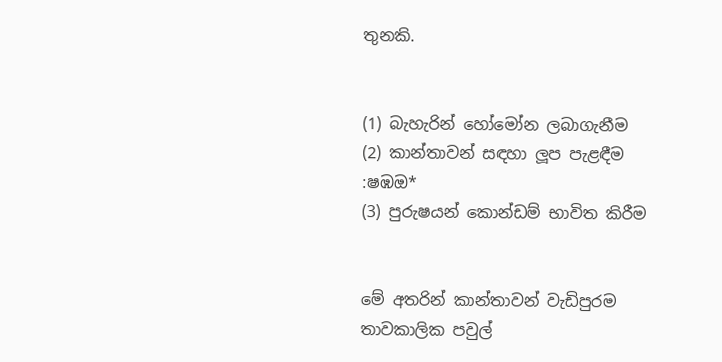තුනකි.


(1) බැහැරින් හෝමෝන ලබාගැනීම
(2) කාන්තාවන් සඳහා ලූප පැළඳීම :ෂඹඔ*
(3) පුරුෂයන් කොන්ඩම් භාවිත කිරීම


මේ අතරින් කාන්තාවන් වැඩිපුරම තාවකාලික පවුල්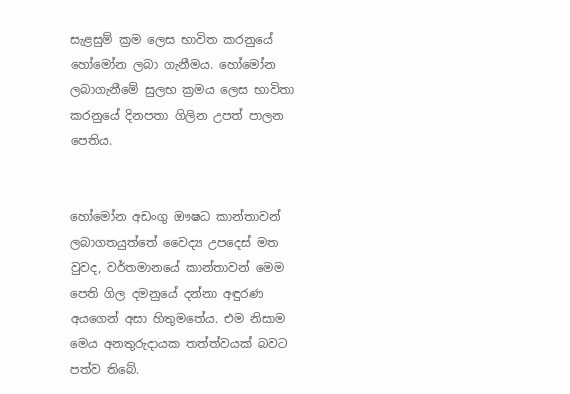සැළසුම් ක්‍රම ලෙස භාවිත කරනුයේ හෝමෝන ලබා ගැනීමය. හෝමෝන ලබාගැනීමේ සුලභ ක්‍රමය ලෙස භාවිතා කරනුයේ දිනපතා ගිලින උපත් පාලන පෙතිය.


හෝමෝන අඩංගු ඖෂධ කාන්තාවන් ලබාගතයුත්තේ වෛද්‍ය උපදෙස් මත වුවද, වර්තමානයේ කාන්තාවන් මෙම පෙති ගිල දමනුයේ දන්නා අඳුරණ අයගෙන් අසා හිතුමතේය. එම නිසාම මෙය අනතුරුදායක තත්ත්වයක් බවට පත්ව තිබේ.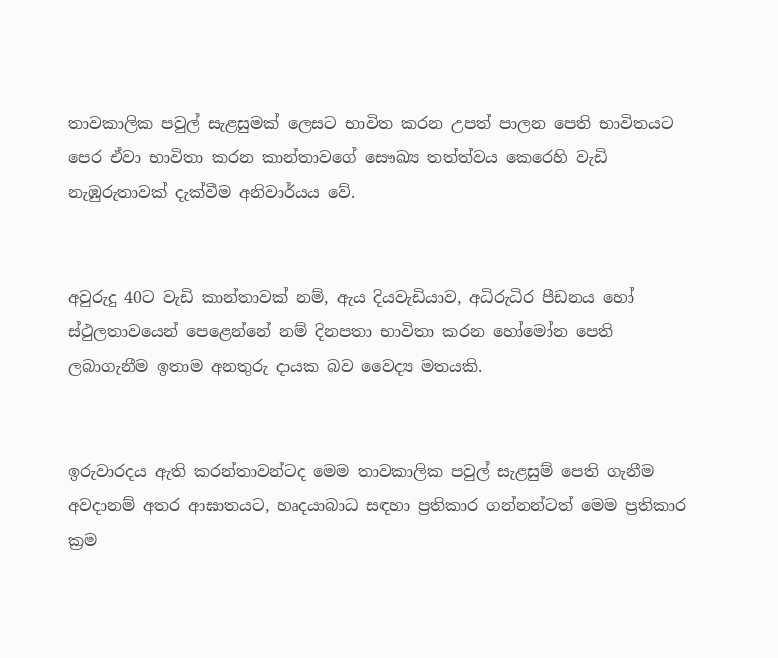තාවකාලික පවුල් සැළසුමක් ලෙසට භාවිත කරන උපත් පාලන පෙති භාවිතයට පෙර ඒවා භාවිතා කරන කාන්තාවගේ සෞඛ්‍ය තත්ත්වය කෙරෙහි වැඩි නැඹුරුතාවක් දැක්වීම අනිවාර්යය වේ.


අවුරුදු 40ට වැඩි කාන්තාවක් නම්, ඇය දියවැඩියාව, අධිරුධිර පීඩනය හෝ ස්ථුලතාවයෙන් පෙළෙන්නේ නම් දිනපතා භාවිතා කරන හෝමෝන පෙති ලබාගැනීම ඉතාම අනතුරු දායක බව වෛද්‍ය මතයකි.


ඉරුවාරදය ඇති කරන්තාවන්ටද මෙම තාවකාලික පවුල් සැළසුම් පෙති ගැනීම අවදානම් අතර ආඝාතයට, හෘදයාබාධ සඳහා ප්‍රතිකාර ගන්නන්ටත් මෙම ප්‍රතිකාර ක්‍රම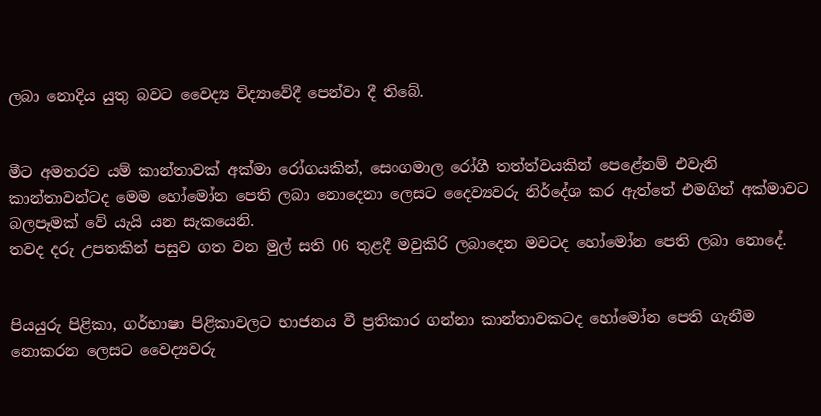ලබා නොදිය යුතු බවට වෛද්‍ය විද්‍යාවේදී පෙන්වා දී තිබේ.


මීට අමතරව යම් කාන්තාවක් අක්මා රෝගයකින්, සෙංගමාල රෝගී තත්ත්වයකින් පෙළේනම් එවැනි කාන්තාවන්ටද මෙම හෝමෝන පෙති ලබා නොදෙනා ලෙසට දෛව්‍යවරු නිර්දේශ කර ඇත්තේ එමගින් අක්මාවට බලපෑමක් වේ යැයි යන සැකයෙනි.
තවද දරු උපතකින් පසුව ගත වන මුල් සති 06 තුළදී මවුකිරි ලබාදෙන මවටද හෝමෝන පෙති ලබා නොදේ.


පියයුරු පිළිකා, ගර්භාෂා පිළිකාවලට භාජනය වී ප්‍රතිකාර ගන්නා කාන්තාවකටද හෝමෝන පෙති ගැනීම නොකරන ලෙසට වෛද්‍යවරු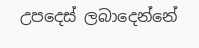උපදෙස් ලබාදෙන්නේ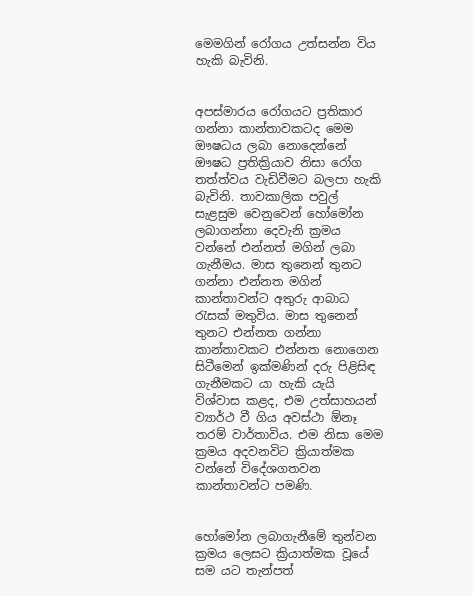මෙමගින් රෝගය උත්සන්න විය හැකි බැවිනි.


අපස්මාරය රෝගයට ප්‍රතිකාර ගන්නා කාන්තාවකටද මෙම ඖෂධය ලබා නොදෙන්නේ ඖෂධ ප්‍රතික්‍රියාව නිසා රෝග තත්ත්වය වැඩිවීමට බලපා හැකි බැවිනි. තාවකාලික පවුල් සැළසුම වෙනුවෙන් හෝමෝන ලබාගන්නා දෙවැනි ක්‍රමය වන්නේ එන්නත් මගින් ලබා ගැනීමය. මාස තුනෙන් තුනට ගන්නා එන්නත මගින් කාන්තාවන්ට අතුරු ආබාධ රැසක් මතුවිය. මාස තුනෙන් තුනට එන්නත ගන්නා කාන්තාවකට එන්නත නොගෙන සිටීමෙන් ඉක්මණින් දරු පිළිසිඳ ගැනීමකට යා හැකි යැයි විශ්වාස කළද, එම උත්සාහයන් ව්‍යාර්ථ වී ගිය අවස්ථා ඕනෑ තරම් වාර්තාවිය. එම නිසා මෙම ක්‍රමය අදවනවිට ක්‍රියාත්මක වන්නේ විදේශගතවන කාන්තාවන්ට පමණි.


හෝමෝන ලබාගැනීමේ තුන්වන ක්‍රමය ලෙසට ක්‍රියාත්මක වූයේ සම යට තැන්පත්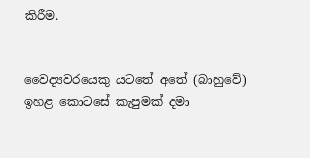කිරීම.


වෛද්‍යවරයෙකු යටතේ අතේ (බාහුවේ) ඉහළ කොටසේ කැපුමක් දමා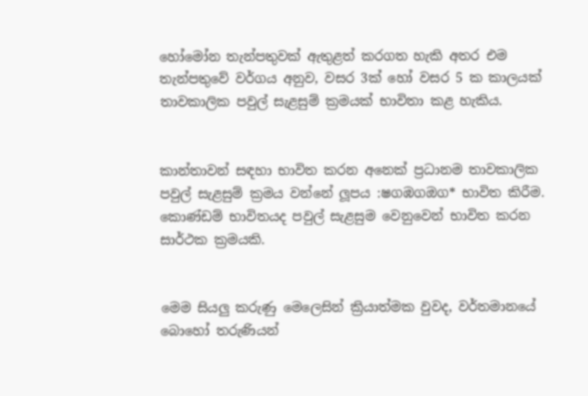හෝමෝන තැන්පතුවක් ඇතුළත් කරගත හැකි අතර එම තැන්පතුවේ වර්ගය අනුව, වසර 3ක් හෝ වසර 5 ක කාලයක් තාවකාලික පවුල් සැළසුම් ක්‍රමයක් භාවිතා කළ හැකිය.


කාන්තාවන් සඳහා භාවිත කරන අනෙක් ප්‍රධානම තාවකාලික පවුල් සැළසුම් ක්‍රමය වන්නේ ලූපය :ෂගඹගඔග* භාවිත කිරීම.
කොණ්ඩම් භාවිතයද පවුල් සැළසුම වෙනුවෙන් භාවිත කරන සාර්ථක ක්‍රමයකි.


මෙම සියලු කරුණු මෙලෙසින් ක්‍රියාත්මක වුවද, වර්තමානයේ බොහෝ තරුණියන්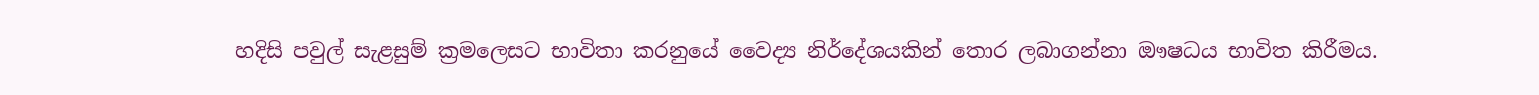හදිසි පවුල් සැළසුම් ක්‍රමලෙසට භාවිතා කරනුයේ වෛද්‍ය නිර්දේශයකින් තොර ලබාගන්නා ඖෂධය භාවිත කිරීමය.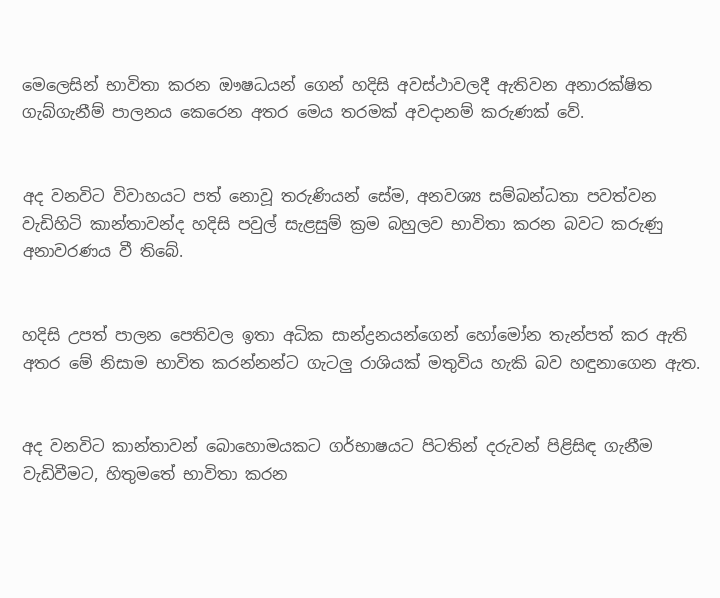මෙලෙසින් භාවිතා කරන ඖෂධයන් ගෙන් හදිසි අවස්ථාවලදී ඇතිවන අනාරක්ෂිත ගැබ්ගැනීම් පාලනය කෙරෙන අතර මෙය තරමක් අවදානම් කරුණක් වේ.


අද වනවිට විවාහයට පත් නොවූ තරුණියන් සේම, අනවශ්‍ය සම්බන්ධතා පවත්වන වැඩිහිටි කාන්තාවන්ද හදිසි පවුල් සැළසුම් ක්‍රම බහුලව භාවිතා කරන බවට කරුණු අනාවරණය වී තිබේ.


හදිසි උපත් පාලන පෙතිවල ඉතා අධික සාන්ද්‍රනයන්ගෙන් හෝමෝන තැන්පත් කර ඇති අතර මේ නිසාම භාවිත කරන්නන්ට ගැටලු රාශියක් මතුවිය හැකි බව හඳුනාගෙන ඇත.


අද වනවිට කාන්තාවන් බොහොමයකට ගර්භාෂයට පිටතින් දරුවන් පිළිසිඳ ගැනීම වැඩිවීමට, හිතුමතේ භාවිතා කරන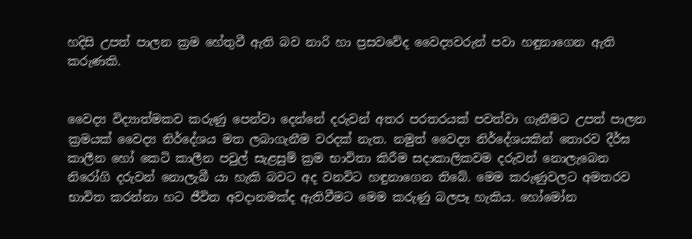හදිසි උපත් පාලන ක්‍රම හේතුවී ඇති බව නාරි හා ප්‍රසවවේද වෛද්‍යවරුන් පවා හඳුනාගෙන ඇති කරුණකි.


වෛද්‍ය විද්‍යාත්මකව කරුණු පෙන්වා දෙන්නේ දරුවන් අතර පරතරයක් පවත්වා ගැනීමට උපත් පාලන ක්‍රමයක් වෛද්‍ය නිර්දේශය මත ලබාගැනීම වරදක් නැත. නමුත් වෛද්‍ය නිර්දේශයකින් තොරව දීර්ඝ කාලීන හෝ කෙටි කාලීන පවුල් සැළසුම් ක්‍රම භාවිතා කිරීම සදාකාලිකවම දරුවන් නොලැබෙන නිරෝගි දරුවන් නොලැබී යා හැකි බවට අද වනවිට හඳුනාගෙන තිබේ. මෙම කරුණුවලට අමතරව භාවිත කරන්නා හට ජීවිත අවදානමක්ද ඇතිවීමට මෙම කරුණු බලපෑ හැකිය. හෝමෝන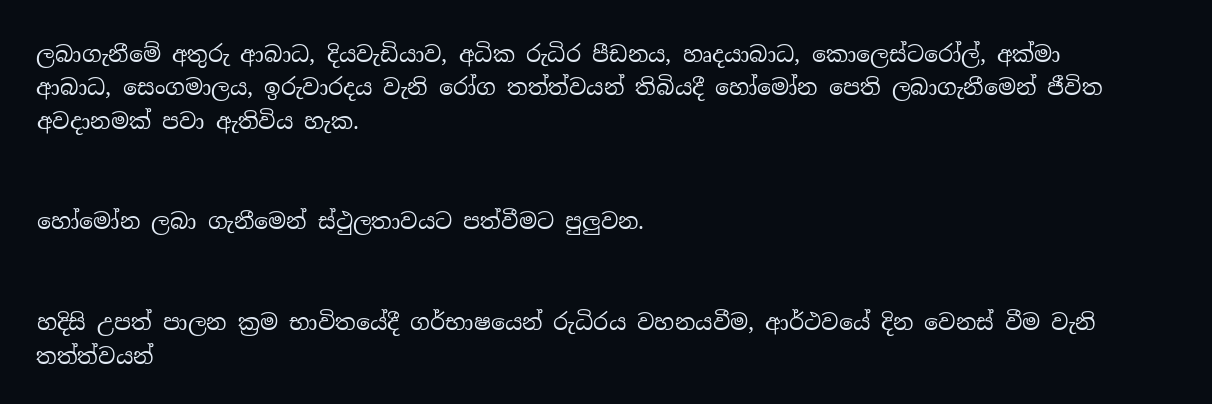ලබාගැනීමේ අතුරු ආබාධ, දියවැඩියාව, අධික රුධිර පීඩනය, හෘදයාබාධ, කොලෙස්ටරෝල්, අක්මා ආබාධ, සෙංගමාලය, ඉරුවාරදය වැනි රෝග තත්ත්වයන් තිබියදී හෝමෝන පෙති ලබාගැනීමෙන් ජීවිත අවදානමක් පවා ඇතිවිය හැක.


හෝමෝන ලබා ගැනීමෙන් ස්ථුලතාවයට පත්වීමට පුලුවන.


හදිසි උපත් පාලන ක්‍රම භාවිතයේදී ගර්භාෂයෙන් රුධිරය වහනයවීම, ආර්ථවයේ දින වෙනස් වීම වැනි තත්ත්වයන්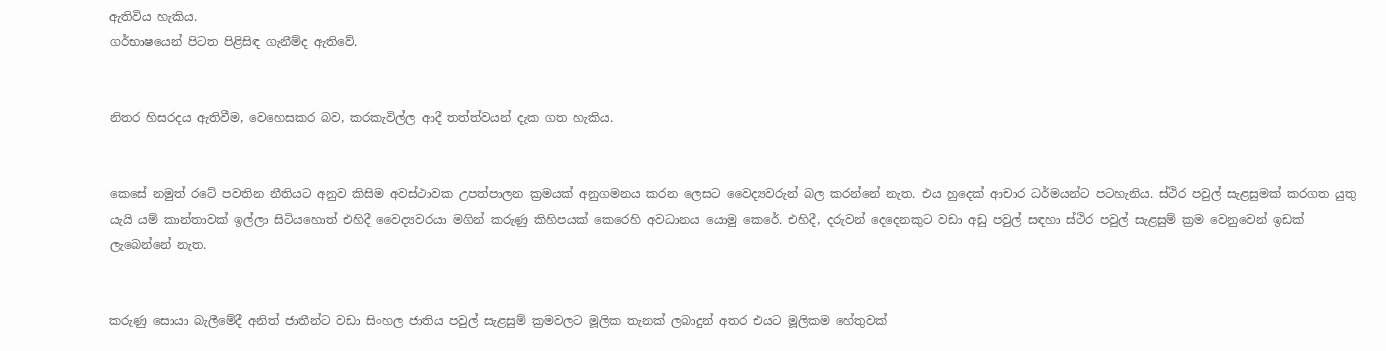ඇතිවිය හැකිය.
ගර්භාෂයෙන් පිටත පිළිසිඳ ගැනීම්ද ඇතිවේ.


නිතර හිසරදය ඇතිවීම, වෙහෙසකර බව, කරකැවිල්ල ආදී තත්ත්වයන් දැක ගත හැකිය.


කෙසේ නමුත් රටේ පවතින නීතියට අනුව කිසිම අවස්ථාවක උපත්පාලන ක්‍රමයක් අනුගමනය කරන ලෙසට වෛද්‍යවරුන් බල කරන්නේ නැත. එය හුදෙක් ආචාර ධර්මයන්ට පටහැනිය. ස්ථිර පවුල් සැළසුමක් කරගත යුතු යැයි යම් කාන්තාවක් ඉල්ලා සිටියහොත් එහිදී වෛද්‍යවරයා මගින් කරුණු කිහිපයක් කෙරෙහි අවධානය යොමු කෙරේ. එහිදී, දරුවන් දෙදෙනකුට වඩා අඩු පවුල් සඳහා ස්ථිර පවුල් සැළසුම් ක්‍රම වෙනුවෙන් ඉඩක් ලැබෙන්නේ නැත.


කරුණු සොයා බැලීමේදී අනිත් ජාතීන්ට වඩා සිංහල ජාතිය පවුල් සැළසුම් ක්‍රමවලට මූලික තැනක් ලබාදුන් අතර එයට මූලිකම හේතුවක්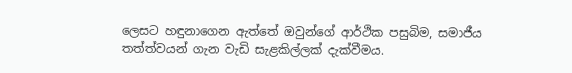ලෙසට හඳුනාගෙන ඇත්තේ ඔවුන්ගේ ආර්ථික පසුබිම, සමාජීය තත්ත්වයන් ගැන වැඩි සැළකිල්ලක් දැක්වීමය.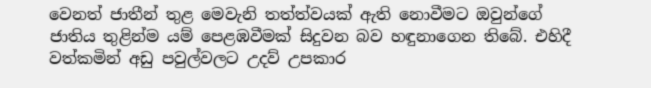වෙනත් ජාතීන් තුළ මෙවැනි තත්ත්වයක් ඇති නොවීමට ඔවුන්ගේ ජාතිය තුළින්ම යම් පෙළඹවීමක් සිදුවන බව හඳුනාගෙන තිබේ. එහිදී වත්කමින් අඩු පවුල්වලට උදව් උපකාර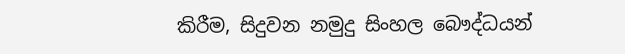කිරීම, සිදුවන නමුදු සිංහල බෞද්ධයන්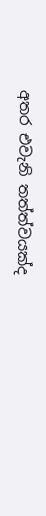අතර එවැනි තත්ත්වයක්ද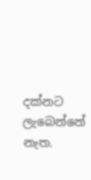දක්නට ලැබෙන්නේ නැත.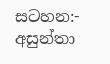සටහන:- අසුන්තා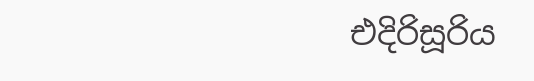එදිරිසූරිය